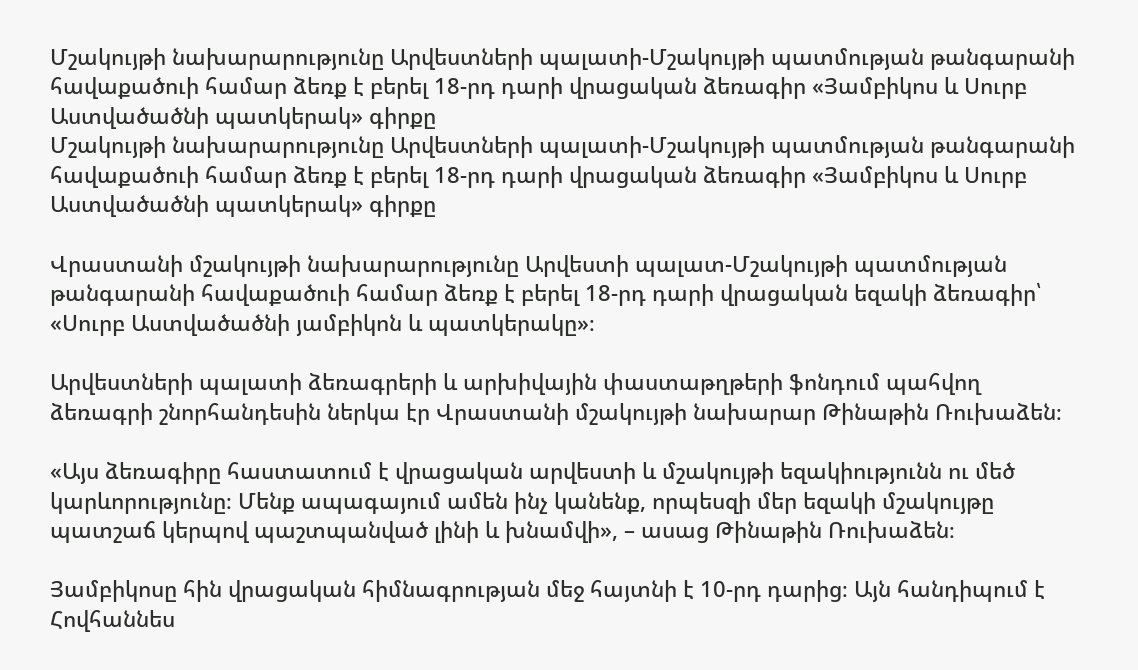Մշակույթի նախարարությունը Արվեստների պալատի-Մշակույթի պատմության թանգարանի հավաքածուի համար ձեռք է բերել 18-րդ դարի վրացական ձեռագիր «Յամբիկոս և Սուրբ Աստվածածնի պատկերակ» գիրքը
Մշակույթի նախարարությունը Արվեստների պալատի-Մշակույթի պատմության թանգարանի հավաքածուի համար ձեռք է բերել 18-րդ դարի վրացական ձեռագիր «Յամբիկոս և Սուրբ Աստվածածնի պատկերակ» գիրքը

Վրաստանի մշակույթի նախարարությունը Արվեստի պալատ-Մշակույթի պատմության թանգարանի հավաքածուի համար ձեռք է բերել 18-րդ դարի վրացական եզակի ձեռագիր՝ «Սուրբ Աստվածածնի յամբիկոն և պատկերակը»։

Արվեստների պալատի ձեռագրերի և արխիվային փաստաթղթերի ֆոնդում պահվող ձեռագրի շնորհանդեսին ներկա էր Վրաստանի մշակույթի նախարար Թինաթին Ռուխաձեն։

«Այս ձեռագիրը հաստատում է վրացական արվեստի և մշակույթի եզակիությունն ու մեծ կարևորությունը։ Մենք ապագայում ամեն ինչ կանենք, որպեսզի մեր եզակի մշակույթը պատշաճ կերպով պաշտպանված լինի և խնամվի», – ասաց Թինաթին Ռուխաձեն։

Յամբիկոսը հին վրացական հիմնագրության մեջ հայտնի է 10-րդ դարից։ Այն հանդիպում է Հովհաննես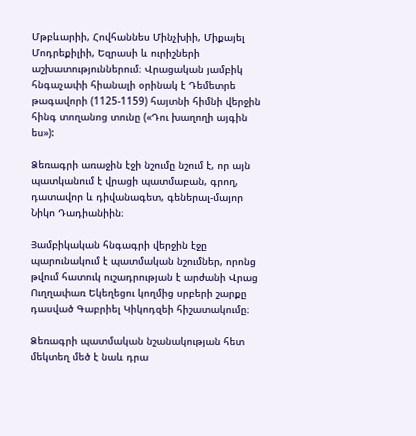Մթբևարիի, Հովհաննես Մինչխիի, Միքայել Մոդրեքիլիի, Եզրասի և ուրիշների աշխատություններում։ Վրացական յամբիկ հնգաչափի հիանալի օրինակ է Դեմետրե թագավորի (1125-1159) հայտնի հիմնի վերջին հինգ տողանոց տունը («Դու խաղողի այգին ես»):

Ձեռագրի առաջին էջի նշումը նշում է, որ այն պատկանում է վրացի պատմաբան, գրող, դատավոր և դիվանագետ, գեներալ-մայոր Նիկո Դադիանիին։

Յամբիկական հնգագրի վերջին էջը պարունակում է պատմական նշումներ, որոնց թվում հատուկ ուշադրության է արժանի Վրաց Ուղղափառ Եկեղեցու կողմից սրբերի շարքը դասված Գաբրիել Կիկոդզեի հիշատակումը։

Ձեռագրի պատմական նշանակության հետ մեկտեղ մեծ է նաև դրա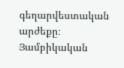գեղարվեստական արժեքը։ Յամբիկական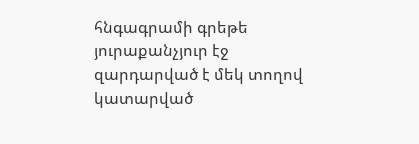հնգագրամի գրեթե յուրաքանչյուր էջ զարդարված է մեկ տողով կատարված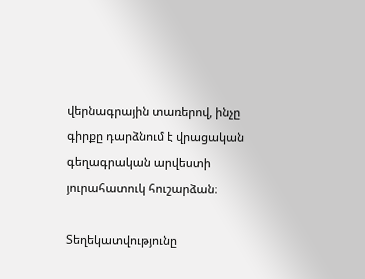վերնագրային տառերով, ինչը գիրքը դարձնում է վրացական գեղագրական արվեստի յուրահատուկ հուշարձան։

Տեղեկատվությունը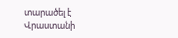տարածել է Վրաստանի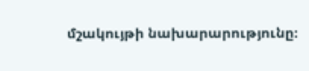մշակույթի նախարարությունը։